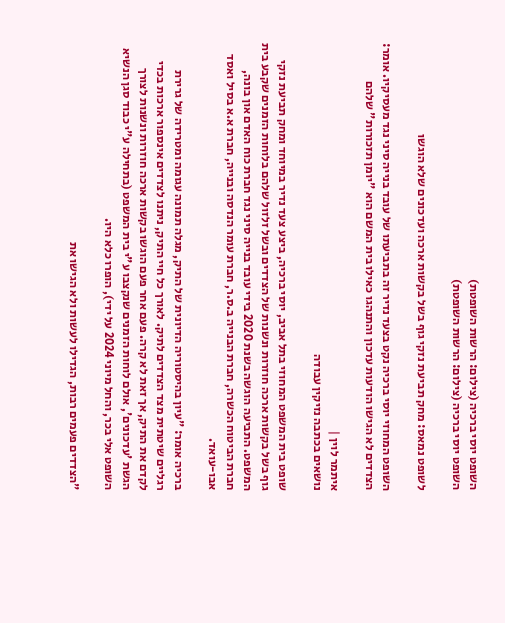השופט יוסי ברכיה (צילום: הרשות השופטת)
השופט יוסי ברכיה (צילום: הרשות השופטת)

לשופט נמאס: מחק תביעת נזקי גוף בשל בקשות ארכה ועדכונים שלא הוגשו

השופט המחוזי יוסי ברכיה נקט בצעד נדיר זה בתביעתו של עובד בנייה סיני נגד מעסיקיו. אומר: הצדדים לא הגישו הודעות עדכון והתנהגו כאילו בית המשם הוא "יומן תזכורות" שלהם

איתמר לוין |
נושאים בכתבה נזיקין עבודה

שופט בית המשפט המחוזי בתל אביב, יוסי ברכיה, ביצע צעד נדיר במיוחד ומחק תביעת נזקי גוף בשל בקשות ארכה חוזרות ונשנות של הצדדים ובשל זלזול שלהם בלוחות הזמנים שקבע בית המשפט. התביעה הוגשה בשנת 2020 בידי עובד בנייה סיני נגד חברת כוח האדם און בונה, חברת הביטוח הכשרה, חברת הבנייה ב.ס.ר, חברת עומר הנדסה ובנייה, חברת א.א בסיל ואסד אבו-עואד.

ברכיה אומר: "עיון בהיסטוריה הדיונית של התיק, מגלה תמונה עגומה ומטרידה של גרירת רגליים שיטתית מצד הצדדים לתיק. לאורך כל חיי התיק, ניתנו לצדדים אינספור ארכות בכדי לקדם את התיק, אך זאת לא קרה. פעם אחר פעם הוגשו בקשות ארכה חוזרות ונשנות לצורך הגשת 'עדכונים', אולם לוחות הזמנים שנקצבו ע"י בית המשפט (בתחילה ע"י כבוד סגן הנשיא השופט אלי בכר, והחל מיוני 2024 על ידי), הופרו כלא היו.

"הצדדים פעמים רבות, הגדילו לעשות ולא הגישו את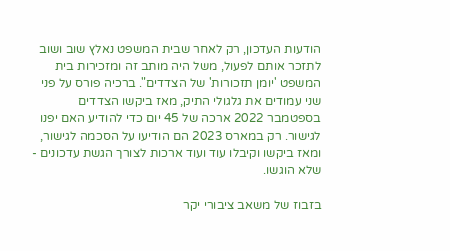הודעות העדכון, רק לאחר שבית המשפט נאלץ שוב ושוב לתזכר אותם לפעול, משל היה מותב זה ומזכירות בית המשפט 'יומן תזכורות' של הצדדים". ברכיה פורס על פני שני עמודים את גלגולי התיק, מאז ביקשו הצדדים בספטמבר 2022 ארכה של 45 יום כדי להודיע האם יפנו לגישור. רק במארס 2023 הם הודיעו על הסכמה לגישור, ומאז ביקשו וקיבלו עוד ועוד ארכות לצורך הגשת עדכונים - שלא הוגשו.

בזבוז של משאב ציבורי יקר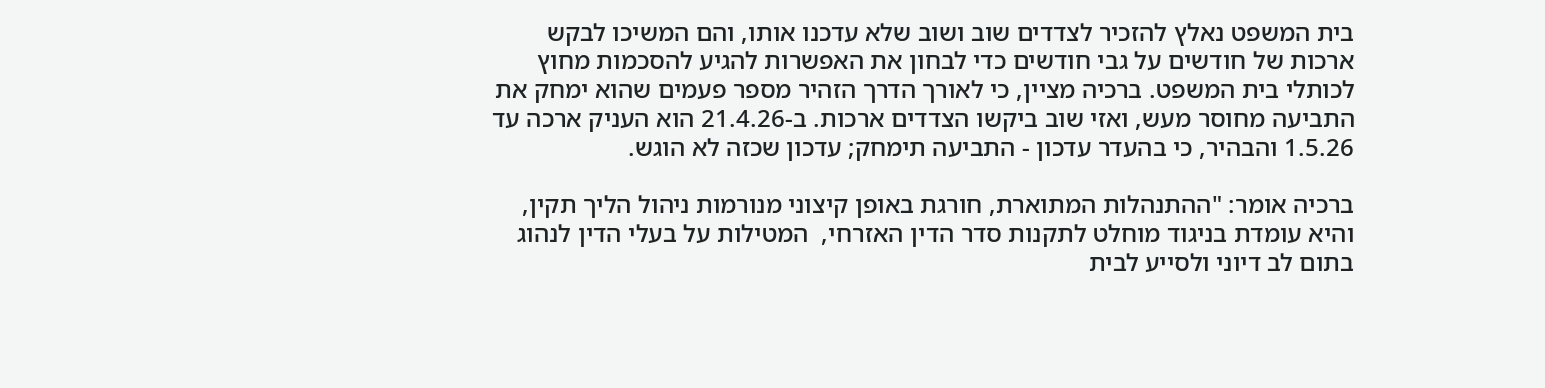בית המשפט נאלץ להזכיר לצדדים שוב ושוב שלא עדכנו אותו, והם המשיכו לבקש ארכות של חודשים על גבי חודשים כדי לבחון את האפשרות להגיע להסכמות מחוץ לכותלי בית המשפט. ברכיה מציין, כי לאורך הדרך הזהיר מספר פעמים שהוא ימחק את התביעה מחוסר מעש, ואזי שוב ביקשו הצדדים ארכות. ב-21.4.26 הוא העניק ארכה עד 1.5.26 והבהיר, כי בהעדר עדכון - התביעה תימחק; עדכון שכזה לא הוגש.

ברכיה אומר: "ההתנהלות המתוארת, חורגת באופן קיצוני מנורמות ניהול הליך תקין, והיא עומדת בניגוד מוחלט לתקנות סדר הדין האזרחי,  המטילות על בעלי הדין לנהוג בתום לב דיוני ולסייע לבית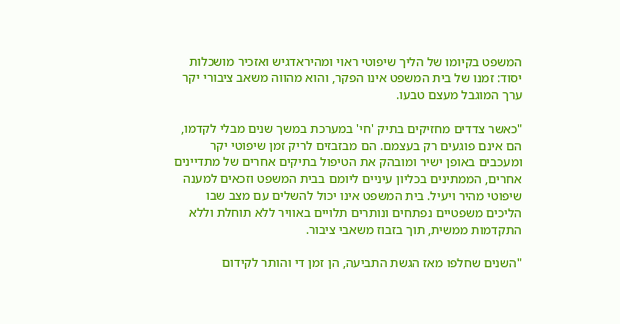המשפט בקיומו של הליך שיפוטי ראוי ומהיראדגיש ואזכיר מושכלות יסוד: זמנו של בית המשפט אינו הפקר, והוא מהווה משאב ציבורי יקר ערך המוגבל מעצם טבעו.

"כאשר צדדים מחזיקים בתיק 'חי' במערכת במשך שנים מבלי לקדמו, הם אינם פוגעים רק בעצמם. הם מבזבזים לריק זמן שיפוטי יקר ומעכבים באופן ישיר ומובהק את הטיפול בתיקים אחרים של מתדיינים אחרים, הממתינים בכליון עיניים ליומם בבית המשפט וזכאים למענה שיפוטי מהיר ויעיל. בית המשפט אינו יכול להשלים עם מצב שבו הליכים משפטיים נפתחים ונותרים תלויים באוויר ללא תוחלת וללא התקדמות ממשית, תוך בזבוז משאבי ציבור.

"השנים שחלפו מאז הגשת התביעה, הן זמן די והותר לקידום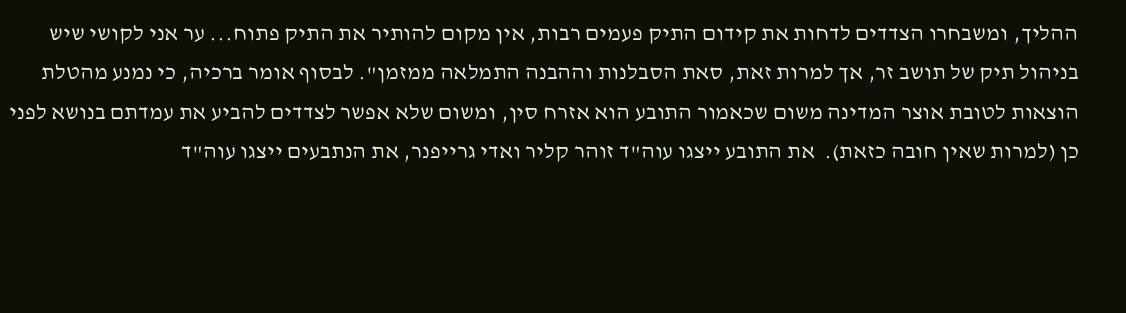ההליך, ומשבחרו הצדדים לדחות את קידום התיק פעמים רבות, אין מקום להותיר את התיק פתוח... ער אני לקושי שיש בניהול תיק של תושב זר, אך למרות זאת, סאת הסבלנות וההבנה התמלאה ממזמן". לבסוף אומר ברכיה, כי נמנע מהטלת הוצאות לטובת אוצר המדינה משום שכאמור התובע הוא אזרח סין, ומשום שלא אפשר לצדדים להביע את עמדתם בנושא לפני כן (למרות שאין חובה כזאת).  את התובע ייצגו עוה"ד זוהר קליר ואדי גרייפנר, את הנתבעים ייצגו עוה"ד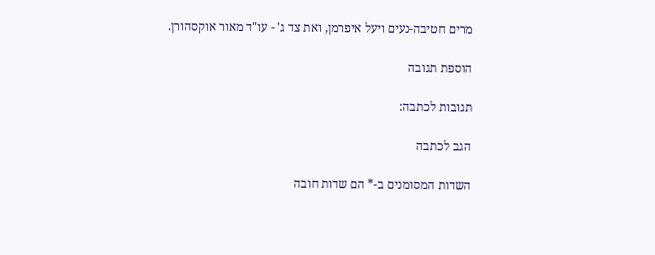מרים חטיבה-נעים ויעל איפרמן, ואת צד ג' - עו"ד מאור אוקסהורן.

הוספת תגובה

תגובות לכתבה:

הגב לכתבה

השדות המסומנים ב-* הם שדות חובה